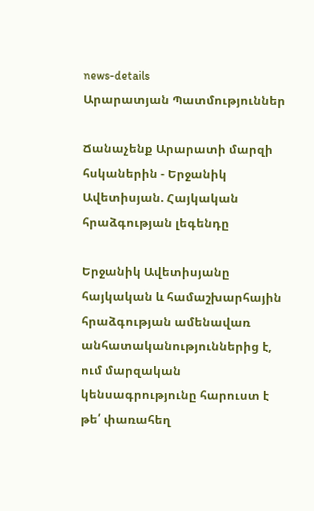news-details
Արարատյան Պատմություններ

Ճանաչենք Արարատի մարզի հսկաներին - Երջանիկ Ավետիսյան. Հայկական հրաձգության լեգենդը

Երջանիկ Ավետիսյանը հայկական և համաշխարհային հրաձգության ամենավառ անհատականություններից է, ում մարզական կենսագրությունը հարուստ է թե՛ փառահեղ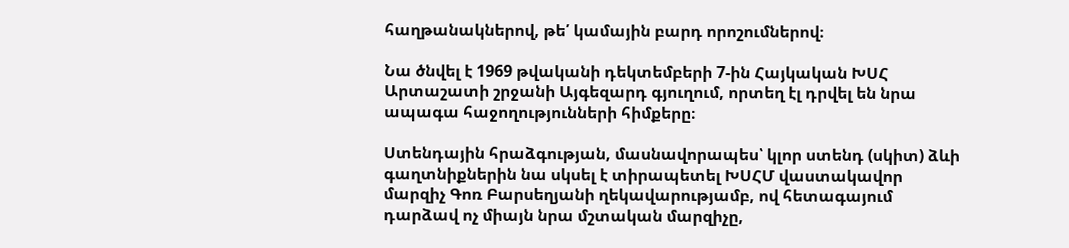հաղթանակներով, թե՛ կամային բարդ որոշումներով։

Նա ծնվել է 1969 թվականի դեկտեմբերի 7-ին Հայկական ԽՍՀ Արտաշատի շրջանի Այգեզարդ գյուղում, որտեղ էլ դրվել են նրա ապագա հաջողությունների հիմքերը։

Ստենդային հրաձգության, մասնավորապես՝ կլոր ստենդ (սկիտ) ձևի գաղտնիքներին նա սկսել է տիրապետել ԽՍՀՄ վաստակավոր մարզիչ Գոռ Բարսեղյանի ղեկավարությամբ, ով հետագայում դարձավ ոչ միայն նրա մշտական մարզիչը,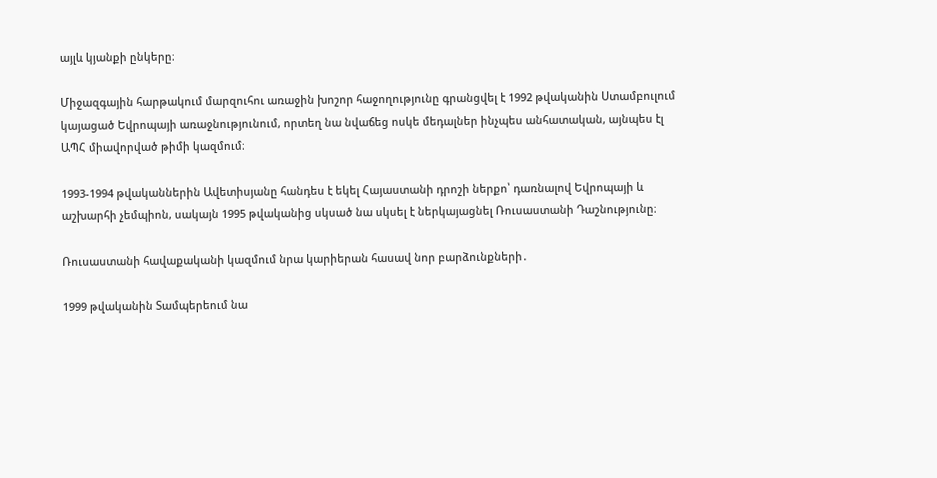այլև կյանքի ընկերը։

Միջազգային հարթակում մարզուհու առաջին խոշոր հաջողությունը գրանցվել է 1992 թվականին Ստամբուլում կայացած Եվրոպայի առաջնությունում, որտեղ նա նվաճեց ոսկե մեդալներ ինչպես անհատական, այնպես էլ ԱՊՀ միավորված թիմի կազմում։

1993-1994 թվականներին Ավետիսյանը հանդես է եկել Հայաստանի դրոշի ներքո՝ դառնալով Եվրոպայի և աշխարհի չեմպիոն, սակայն 1995 թվականից սկսած նա սկսել է ներկայացնել Ռուսաստանի Դաշնությունը։

Ռուսաստանի հավաքականի կազմում նրա կարիերան հասավ նոր բարձունքների․

1999 թվականին Տամպերեում նա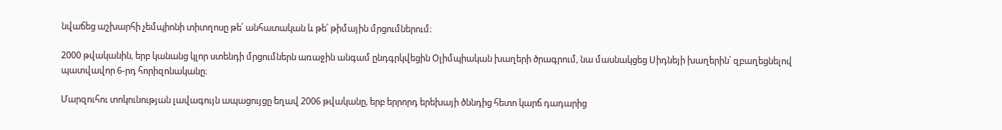նվաճեց աշխարհի չեմպիոնի տիտղոսը թե՛ անհատական և թե՛ թիմային մրցումներում։

2000 թվականին, երբ կանանց կլոր ստենդի մրցումներն առաջին անգամ ընդգրկվեցին Օլիմպիական խաղերի ծրագրում, նա մասնակցեց Սիդնեյի խաղերին՝ զբաղեցնելով պատվավոր 6-րդ հորիզոնականը։

Մարզուհու տոկունության լավագույն ապացույցը եղավ 2006 թվականը, երբ երրորդ երեխայի ծննդից հետո կարճ դադարից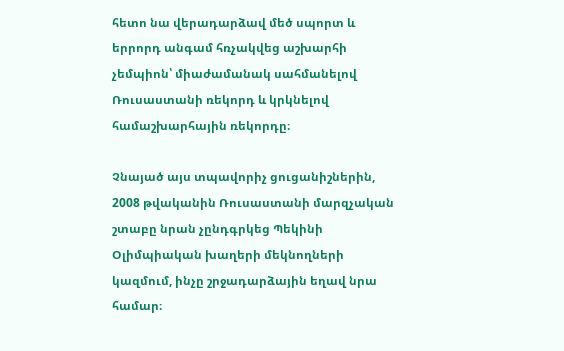հետո նա վերադարձավ մեծ սպորտ և երրորդ անգամ հռչակվեց աշխարհի չեմպիոն՝ միաժամանակ սահմանելով Ռուսաստանի ռեկորդ և կրկնելով համաշխարհային ռեկորդը։

Չնայած այս տպավորիչ ցուցանիշներին, 2008 թվականին Ռուսաստանի մարզչական շտաբը նրան չընդգրկեց Պեկինի Օլիմպիական խաղերի մեկնողների կազմում, ինչը շրջադարձային եղավ նրա համար։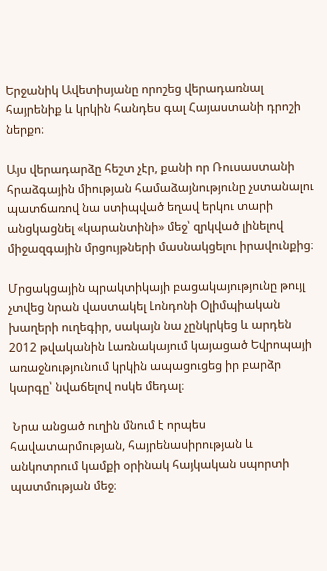Երջանիկ Ավետիսյանը որոշեց վերադառնալ հայրենիք և կրկին հանդես գալ Հայաստանի դրոշի ներքո։

Այս վերադարձը հեշտ չէր, քանի որ Ռուսաստանի հրաձգային միության համաձայնությունը չստանալու պատճառով նա ստիպված եղավ երկու տարի անցկացնել «կարանտինի» մեջ՝ զրկված լինելով միջազգային մրցույթների մասնակցելու իրավունքից։

Մրցակցային պրակտիկայի բացակայությունը թույլ չտվեց նրան վաստակել Լոնդոնի Օլիմպիական խաղերի ուղեգիր, սակայն նա չընկրկեց և արդեն 2012 թվականին Լառնակայում կայացած Եվրոպայի առաջնությունում կրկին ապացուցեց իր բարձր կարգը՝ նվաճելով ոսկե մեդալ։

 Նրա անցած ուղին մնում է որպես հավատարմության, հայրենասիրության և անկոտրում կամքի օրինակ հայկական սպորտի պատմության մեջ։